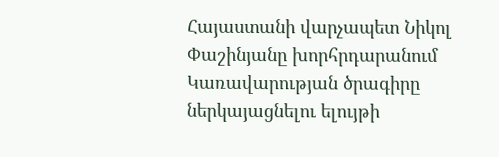Հայաստանի վարչապետ Նիկոլ Փաշինյանը խորհրդարանում Կառավարության ծրագիրը ներկայացնելու ելույթի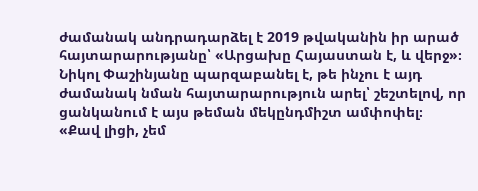ժամանակ անդրադարձել է 2019 թվականին իր արած հայտարարությանը՝ «Արցախը Հայաստան է, և վերջ»։
Նիկոլ Փաշինյանը պարզաբանել է, թե ինչու է այդ ժամանակ նման հայտարարություն արել՝ շեշտելով, որ ցանկանում է այս թեման մեկընդմիշտ ամփոփել։
«Քավ լիցի, չեմ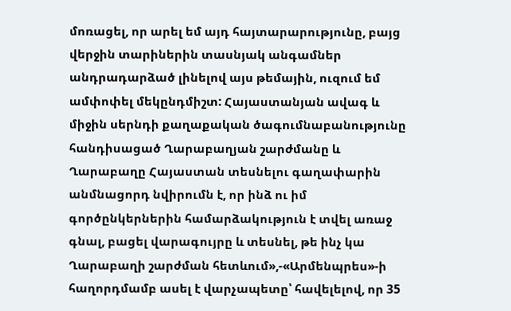մոռացել, որ արել եմ այդ հայտարարությունը, բայց վերջին տարիներին տասնյակ անգամներ անդրադարձած լինելով այս թեմային, ուզում եմ ամփոփել մեկընդմիշտ: Հայաստանյան ավագ և միջին սերնդի քաղաքական ծագումնաբանությունը հանդիսացած Ղարաբաղյան շարժմանը և Ղարաբաղը Հայաստան տեսնելու գաղափարին անմնացորդ նվիրումն է, որ ինձ ու իմ գործընկերներին համարձակություն է տվել առաջ գնալ, բացել վարագույրը և տեսնել, թե ինչ կա Ղարաբաղի շարժման հետևում»,-«Արմենպրես»-ի հաղորդմամբ ասել է վարչապետը՝ հավելելով, որ 35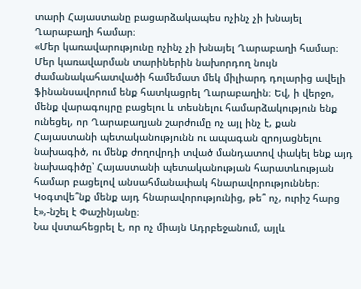տարի Հայաստանը բացարձակապես ոչինչ չի խնայել Ղարաբաղի համար։
«Մեր կառավարությունը ոչինչ չի խնայել Ղարաբաղի համար։ Մեր կառավարման տարիներին նախորդող նույն ժամանակահատվածի համեմատ մեկ միլիարդ դոլարից ավելի ֆինանսավորում ենք հատկացրել Ղարաբաղին։ Եվ, ի վերջո, մենք վարագույրը բացելու և տեսնելու համարձակություն ենք ունեցել, որ Ղարաբաղյան շարժումը ոչ այլ ինչ է, քան Հայաստանի պետականությունն ու ապագան զրոյացնելու նախագիծ, ու մենք ժողովրդի տված մանդատով փակել ենք այդ նախագիծը՝ Հայաստանի պետականության հարատևության համար բացելով անսահմանափակ հնարավորություններ։ Կօգտվե՞նք մենք այդ հնարավորությունից, թե՞ ոչ, ուրիշ հարց է»,-նշել է Փաշինյանը։
Նա վստահեցրել է, որ ոչ միայն Ադրբեջանում, այլև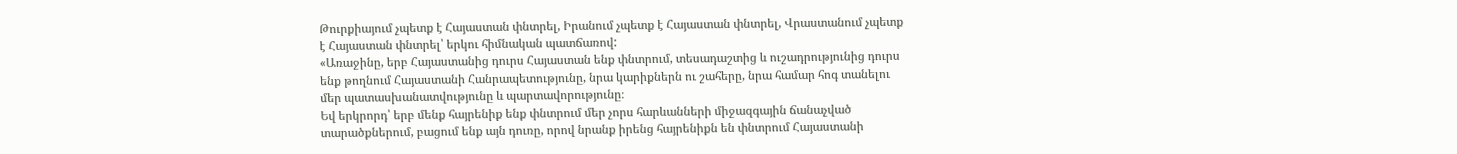Թուրքիայում չպետք է Հայաստան փնտրել, Իրանում չպետք է Հայաստան փնտրել, Վրաստանում չպետք է Հայաստան փնտրել՝ երկու հիմնական պատճառով:
«Առաջինը, երբ Հայաստանից դուրս Հայաստան ենք փնտրում, տեսադաշտից և ուշադրությունից դուրս ենք թողնում Հայաստանի Հանրապետությունը, նրա կարիքներն ու շահերը, նրա համար հոգ տանելու մեր պատասխանատվությունը և պարտավորությունը։
Եվ երկրորդ՝ երբ մենք հայրենիք ենք փնտրում մեր չորս հարևանների միջազգային ճանաչված տարածքներում, բացում ենք այն դուռը, որով նրանք իրենց հայրենիքն են փնտրում Հայաստանի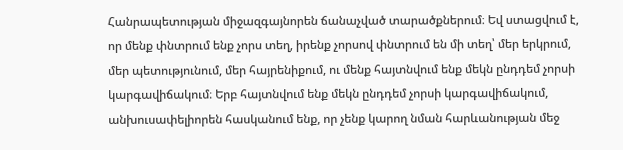Հանրապետության միջազգայնորեն ճանաչված տարածքներում։ Եվ ստացվում է, որ մենք փնտրում ենք չորս տեղ, իրենք չորսով փնտրում են մի տեղ՝ մեր երկրում, մեր պետությունում, մեր հայրենիքում, ու մենք հայտնվում ենք մեկն ընդդեմ չորսի կարգավիճակում։ Երբ հայտնվում ենք մեկն ընդդեմ չորսի կարգավիճակում, անխուսափելիորեն հասկանում ենք, որ չենք կարող նման հարևանության մեջ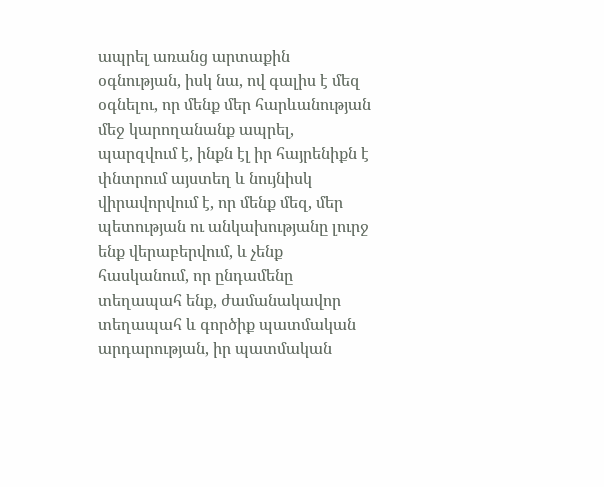ապրել առանց արտաքին օգնության, իսկ նա, ով գալիս է մեզ օգնելու, որ մենք մեր հարևանության մեջ կարողանանք ապրել, պարզվում է, ինքն էլ իր հայրենիքն է փնտրում այստեղ և նույնիսկ վիրավորվում է, որ մենք մեզ, մեր պետության ու անկախությանը լուրջ ենք վերաբերվում, և չենք հասկանում, որ ընդամենը տեղապահ ենք, ժամանակավոր տեղապահ և գործիք պատմական արդարության, իր պատմական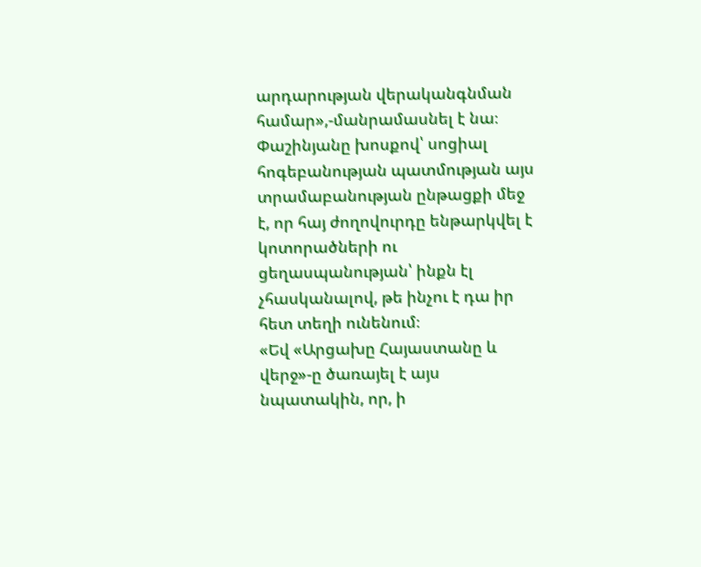արդարության վերականգնման համար»,-մանրամասնել է նա։
Փաշինյանը խոսքով՝ սոցիալ հոգեբանության պատմության այս տրամաբանության ընթացքի մեջ է, որ հայ ժողովուրդը ենթարկվել է կոտորածների ու ցեղասպանության՝ ինքն էլ չհասկանալով, թե ինչու է դա իր հետ տեղի ունենում։
«Եվ «Արցախը Հայաստանը և վերջ»-ը ծառայել է այս նպատակին, որ, ի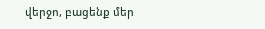վերջո, բացենք մեր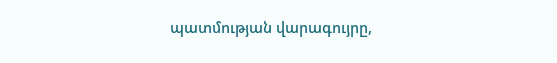պատմության վարագույրը,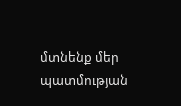մտնենք մեր պատմության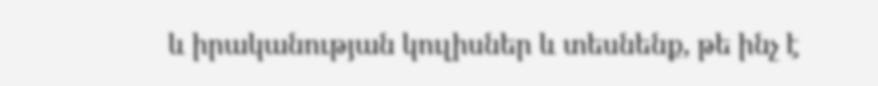և իրականության կուլիսներ և տեսնենք, թե ինչ է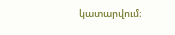կատարվում։